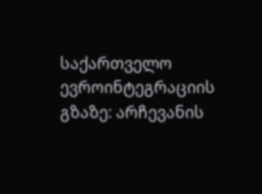საქართველო ევროინტეგრაციის გზაზე: არჩევანის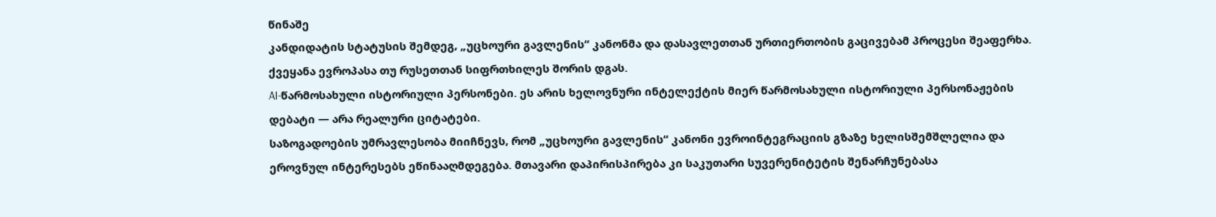წინაშე
კანდიდატის სტატუსის შემდეგ, „უცხოური გავლენის“ კანონმა და დასავლეთთან ურთიერთობის გაცივებამ პროცესი შეაფერხა. ქვეყანა ევროპასა თუ რუსეთთან სიფრთხილეს შორის დგას.
AI-წარმოსახული ისტორიული პერსონები. ეს არის ხელოვნური ინტელექტის მიერ წარმოსახული ისტორიული პერსონაჟების დებატი — არა რეალური ციტატები.
საზოგადოების უმრავლესობა მიიჩნევს, რომ „უცხოური გავლენის“ კანონი ევროინტეგრაციის გზაზე ხელისშემშლელია და ეროვნულ ინტერესებს ეწინააღმდეგება. მთავარი დაპირისპირება კი საკუთარი სუვერენიტეტის შენარჩუნებასა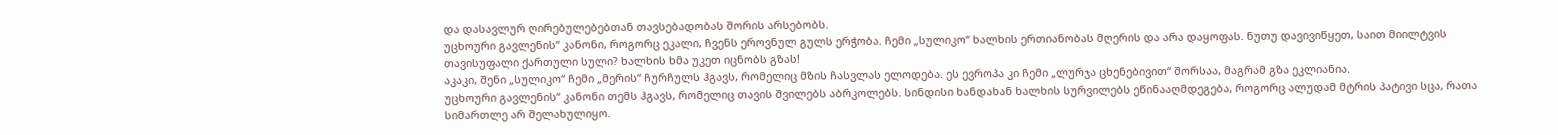და დასავლურ ღირებულებებთან თავსებადობას შორის არსებობს.
უცხოური გავლენის“ კანონი, როგორც ეკალი, ჩვენს ეროვნულ გულს ერჭობა. ჩემი „სულიკო“ ხალხის ერთიანობას მღერის და არა დაყოფას. ნუთუ დავივიწყეთ, საით მიილტვის თავისუფალი ქართული სული? ხალხის ხმა უკეთ იცნობს გზას!
აკაკი, შენი „სულიკო“ ჩემი „მერის“ ჩურჩულს ჰგავს, რომელიც მზის ჩასვლას ელოდება. ეს ევროპა კი ჩემი „ლურჯა ცხენებივით“ შორსაა, მაგრამ გზა ეკლიანია.
უცხოური გავლენის“ კანონი თემს ჰგავს, რომელიც თავის შვილებს აბრკოლებს. სინდისი ხანდახან ხალხის სურვილებს ეწინააღმდეგება, როგორც ალუდამ მტრის პატივი სცა, რათა სიმართლე არ შელახულიყო.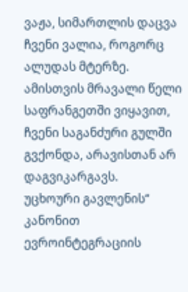ვაჟა, სიმართლის დაცვა ჩვენი ვალია, როგორც ალუდას მტერზე. ამისთვის მრავალი წელი საფრანგეთში ვიყავით, ჩვენი საგანძური გულში გვქონდა, არავისთან არ დაგვიკარგავს.
უცხოური გავლენის“ კანონით ევროინტეგრაციის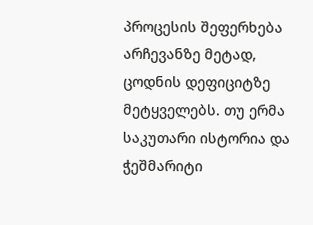პროცესის შეფერხება არჩევანზე მეტად, ცოდნის დეფიციტზე მეტყველებს. თუ ერმა საკუთარი ისტორია და ჭეშმარიტი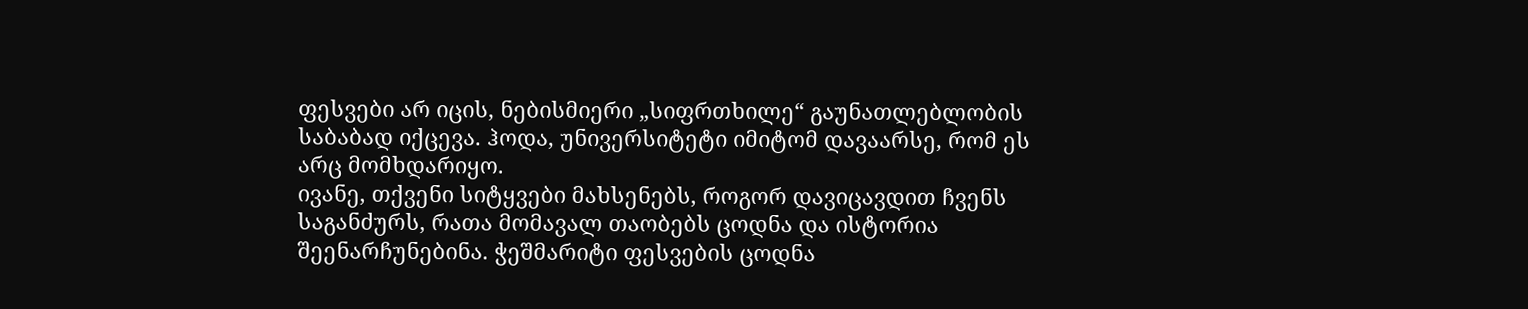ფესვები არ იცის, ნებისმიერი „სიფრთხილე“ გაუნათლებლობის საბაბად იქცევა. ჰოდა, უნივერსიტეტი იმიტომ დავაარსე, რომ ეს არც მომხდარიყო.
ივანე, თქვენი სიტყვები მახსენებს, როგორ დავიცავდით ჩვენს საგანძურს, რათა მომავალ თაობებს ცოდნა და ისტორია შეენარჩუნებინა. ჭეშმარიტი ფესვების ცოდნა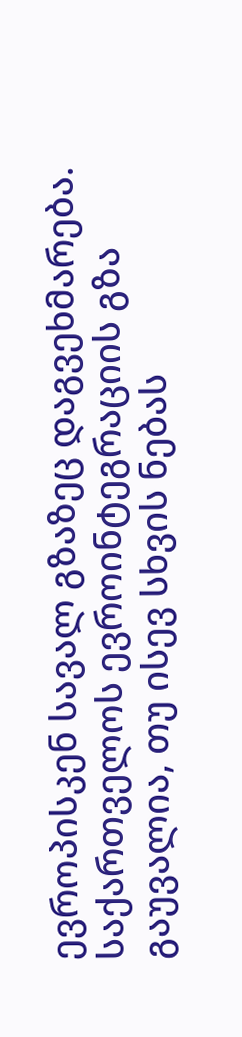ევროპისკენ სავალ გზაზეც დაგვეხმარება.
საქართველოს ევროინტეგრაციის გზა გაუვალია, თუ ისევ სხვის ნებას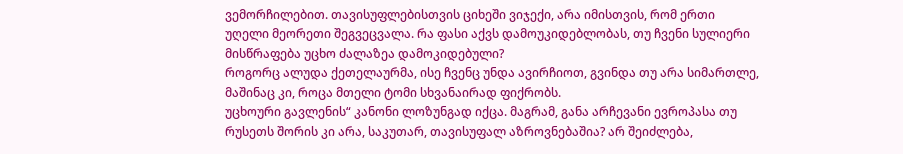ვემორჩილებით. თავისუფლებისთვის ციხეში ვიჯექი, არა იმისთვის, რომ ერთი უღელი მეორეთი შეგვეცვალა. რა ფასი აქვს დამოუკიდებლობას, თუ ჩვენი სულიერი მისწრაფება უცხო ძალაზეა დამოკიდებული?
როგორც ალუდა ქეთელაურმა, ისე ჩვენც უნდა ავირჩიოთ, გვინდა თუ არა სიმართლე, მაშინაც კი, როცა მთელი ტომი სხვანაირად ფიქრობს.
უცხოური გავლენის“ კანონი ლოზუნგად იქცა. მაგრამ, განა არჩევანი ევროპასა თუ რუსეთს შორის კი არა, საკუთარ, თავისუფალ აზროვნებაშია? არ შეიძლება,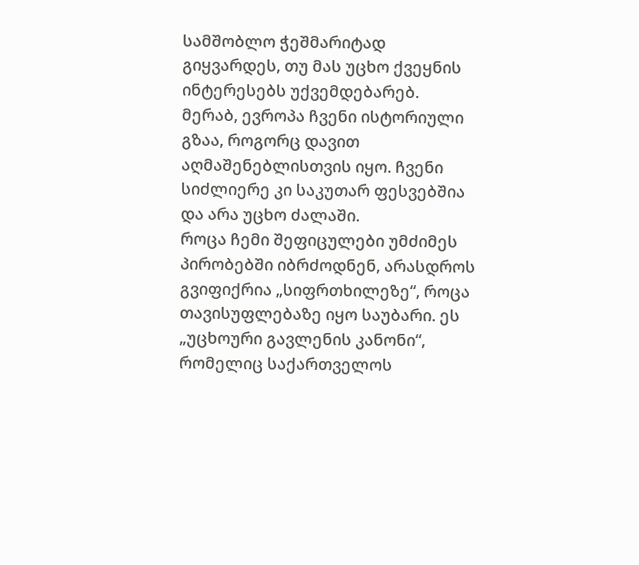სამშობლო ჭეშმარიტად გიყვარდეს, თუ მას უცხო ქვეყნის ინტერესებს უქვემდებარებ.
მერაბ, ევროპა ჩვენი ისტორიული გზაა, როგორც დავით აღმაშენებლისთვის იყო. ჩვენი სიძლიერე კი საკუთარ ფესვებშია და არა უცხო ძალაში.
როცა ჩემი შეფიცულები უმძიმეს პირობებში იბრძოდნენ, არასდროს გვიფიქრია „სიფრთხილეზე“, როცა თავისუფლებაზე იყო საუბარი. ეს „უცხოური გავლენის კანონი“, რომელიც საქართველოს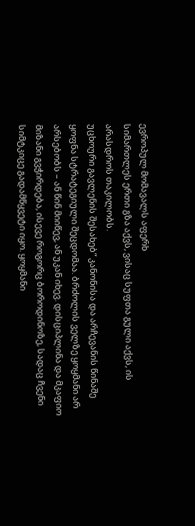ევროპულ მომავალს აფერხ
სიმართლეს ერთი გზა აქვს, ვისაც სუფთა გული აქვს, ის არასდროს თაკილობს.
უცხოური გავლენის შესახებ“ კანონისა და არჩევანის წინაშე ყოფნა სტრატეგიული შეცდომაა. ბრძოლის ველზე ყოყმანი არ არსებობს – ან წინ მიიწევ, ან უკან იხევ. დისციპლინა და მკაფიო მიზანი გვჭირდება, ისევე როგორც ბოროდინოზე, სადაც ჩვენი სიმტკიცე გადამწყვეტი იყო. ყოყმანი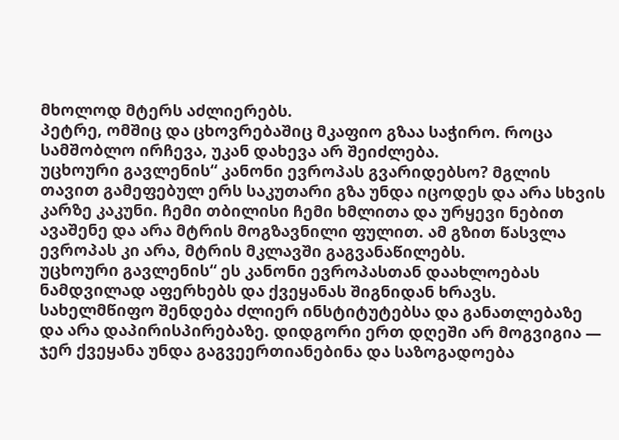მხოლოდ მტერს აძლიერებს.
პეტრე, ომშიც და ცხოვრებაშიც მკაფიო გზაა საჭირო. როცა სამშობლო ირჩევა, უკან დახევა არ შეიძლება.
უცხოური გავლენის“ კანონი ევროპას გვარიდებსო? მგლის თავით გამეფებულ ერს საკუთარი გზა უნდა იცოდეს და არა სხვის კარზე კაკუნი. ჩემი თბილისი ჩემი ხმლითა და ურყევი ნებით ავაშენე და არა მტრის მოგზავნილი ფულით. ამ გზით წასვლა ევროპას კი არა, მტრის მკლავში გაგვანაწილებს.
უცხოური გავლენის“ ეს კანონი ევროპასთან დაახლოებას ნამდვილად აფერხებს და ქვეყანას შიგნიდან ხრავს. სახელმწიფო შენდება ძლიერ ინსტიტუტებსა და განათლებაზე და არა დაპირისპირებაზე. დიდგორი ერთ დღეში არ მოგვიგია — ჯერ ქვეყანა უნდა გაგვეერთიანებინა და საზოგადოება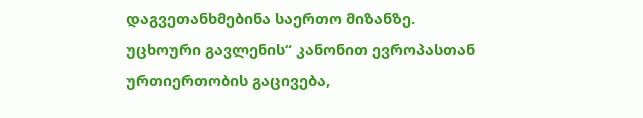დაგვეთანხმებინა საერთო მიზანზე.
უცხოური გავლენის“ კანონით ევროპასთან ურთიერთობის გაცივება,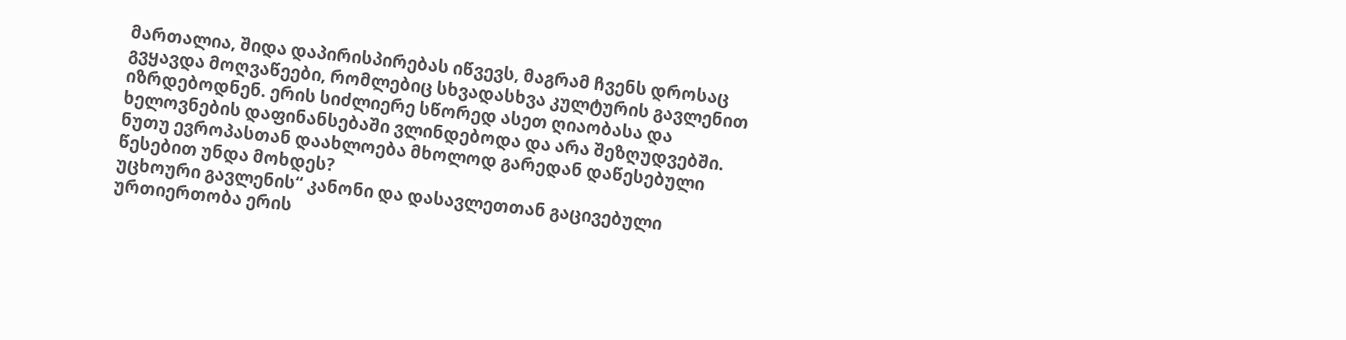მართალია, შიდა დაპირისპირებას იწვევს, მაგრამ ჩვენს დროსაც გვყავდა მოღვაწეები, რომლებიც სხვადასხვა კულტურის გავლენით იზრდებოდნენ. ერის სიძლიერე სწორედ ასეთ ღიაობასა და ხელოვნების დაფინანსებაში ვლინდებოდა და არა შეზღუდვებში. ნუთუ ევროპასთან დაახლოება მხოლოდ გარედან დაწესებული წესებით უნდა მოხდეს?
უცხოური გავლენის“ კანონი და დასავლეთთან გაცივებული ურთიერთობა ერის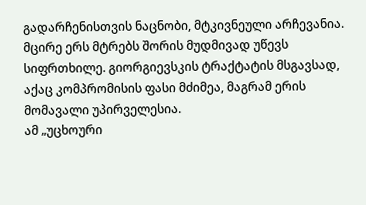გადარჩენისთვის ნაცნობი, მტკივნეული არჩევანია. მცირე ერს მტრებს შორის მუდმივად უწევს სიფრთხილე. გიორგიევსკის ტრაქტატის მსგავსად, აქაც კომპრომისის ფასი მძიმეა, მაგრამ ერის მომავალი უპირველესია.
ამ „უცხოური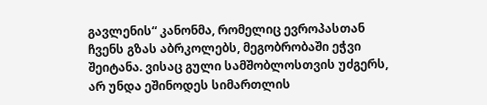გავლენის“ კანონმა, რომელიც ევროპასთან ჩვენს გზას აბრკოლებს, მეგობრობაში ეჭვი შეიტანა. ვისაც გული სამშობლოსთვის უძგერს, არ უნდა ეშინოდეს სიმართლის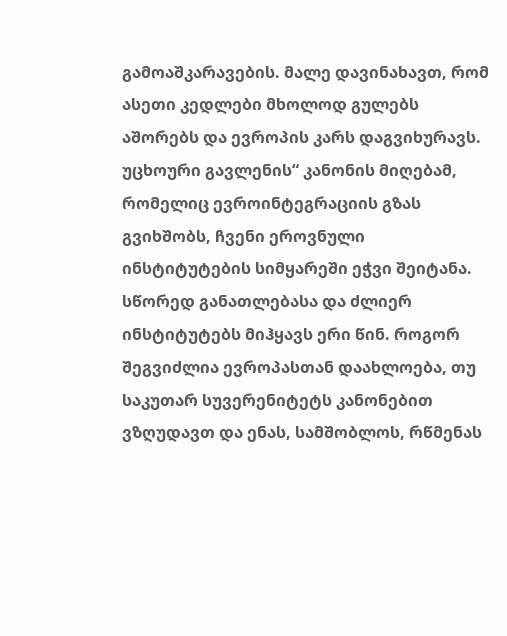გამოაშკარავების. მალე დავინახავთ, რომ ასეთი კედლები მხოლოდ გულებს აშორებს და ევროპის კარს დაგვიხურავს.
უცხოური გავლენის“ კანონის მიღებამ, რომელიც ევროინტეგრაციის გზას გვიხშობს, ჩვენი ეროვნული ინსტიტუტების სიმყარეში ეჭვი შეიტანა. სწორედ განათლებასა და ძლიერ ინსტიტუტებს მიჰყავს ერი წინ. როგორ შეგვიძლია ევროპასთან დაახლოება, თუ საკუთარ სუვერენიტეტს კანონებით ვზღუდავთ და ენას, სამშობლოს, რწმენას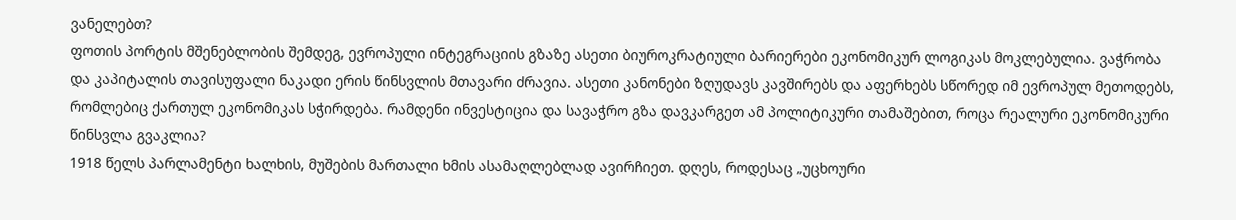ვანელებთ?
ფოთის პორტის მშენებლობის შემდეგ, ევროპული ინტეგრაციის გზაზე ასეთი ბიუროკრატიული ბარიერები ეკონომიკურ ლოგიკას მოკლებულია. ვაჭრობა და კაპიტალის თავისუფალი ნაკადი ერის წინსვლის მთავარი ძრავია. ასეთი კანონები ზღუდავს კავშირებს და აფერხებს სწორედ იმ ევროპულ მეთოდებს, რომლებიც ქართულ ეკონომიკას სჭირდება. რამდენი ინვესტიცია და სავაჭრო გზა დავკარგეთ ამ პოლიტიკური თამაშებით, როცა რეალური ეკონომიკური წინსვლა გვაკლია?
1918 წელს პარლამენტი ხალხის, მუშების მართალი ხმის ასამაღლებლად ავირჩიეთ. დღეს, როდესაც „უცხოური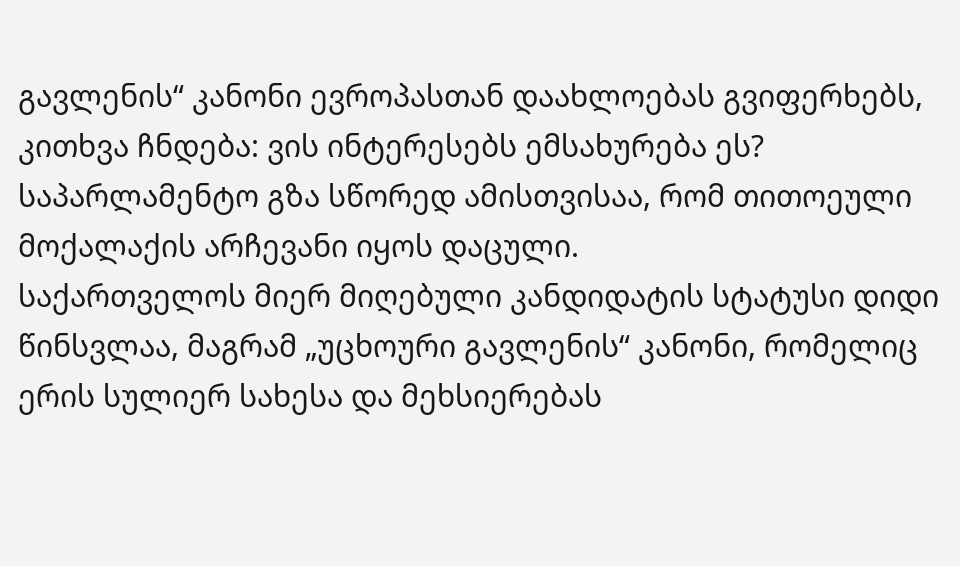გავლენის“ კანონი ევროპასთან დაახლოებას გვიფერხებს, კითხვა ჩნდება: ვის ინტერესებს ემსახურება ეს? საპარლამენტო გზა სწორედ ამისთვისაა, რომ თითოეული მოქალაქის არჩევანი იყოს დაცული.
საქართველოს მიერ მიღებული კანდიდატის სტატუსი დიდი წინსვლაა, მაგრამ „უცხოური გავლენის“ კანონი, რომელიც ერის სულიერ სახესა და მეხსიერებას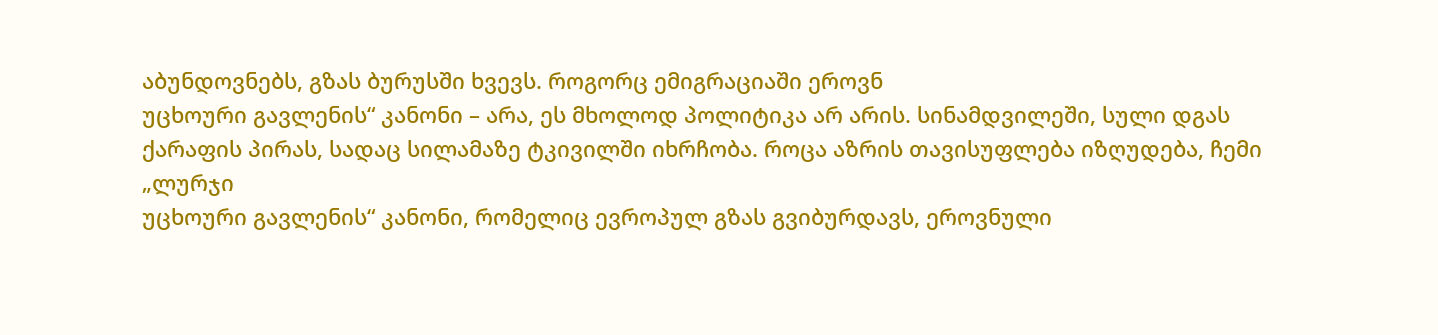აბუნდოვნებს, გზას ბურუსში ხვევს. როგორც ემიგრაციაში ეროვნ
უცხოური გავლენის“ კანონი – არა, ეს მხოლოდ პოლიტიკა არ არის. სინამდვილეში, სული დგას ქარაფის პირას, სადაც სილამაზე ტკივილში იხრჩობა. როცა აზრის თავისუფლება იზღუდება, ჩემი „ლურჯი
უცხოური გავლენის“ კანონი, რომელიც ევროპულ გზას გვიბურდავს, ეროვნული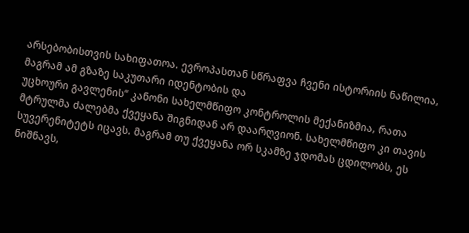არსებობისთვის სახიფათოა. ევროპასთან სწრაფვა ჩვენი ისტორიის ნაწილია, მაგრამ ამ გზაზე საკუთარი იდენტობის და
უცხოური გავლენის“ კანონი სახელმწიფო კონტროლის მექანიზმია, რათა მტრულმა ძალებმა ქვეყანა შიგნიდან არ დაარღვიონ. სახელმწიფო კი თავის სუვერენიტეტს იცავს. მაგრამ თუ ქვეყანა ორ სკამზე ჯდომას ცდილობს, ეს ნიშნავს,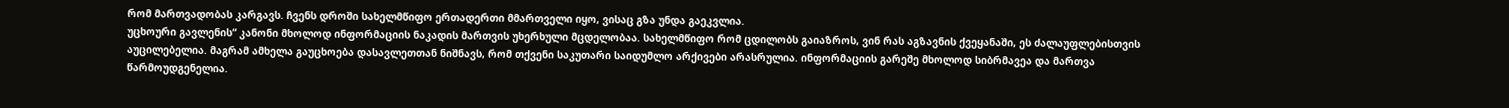რომ მართვადობას კარგავს. ჩვენს დროში სახელმწიფო ერთადერთი მმართველი იყო, ვისაც გზა უნდა გაეკვლია.
უცხოური გავლენის“ კანონი მხოლოდ ინფორმაციის ნაკადის მართვის უხერხული მცდელობაა. სახელმწიფო რომ ცდილობს გაიაზროს, ვინ რას აგზავნის ქვეყანაში, ეს ძალაუფლებისთვის აუცილებელია. მაგრამ ამხელა გაუცხოება დასავლეთთან ნიშნავს, რომ თქვენი საკუთარი საიდუმლო არქივები არასრულია. ინფორმაციის გარეშე მხოლოდ სიბრმავეა და მართვა წარმოუდგენელია.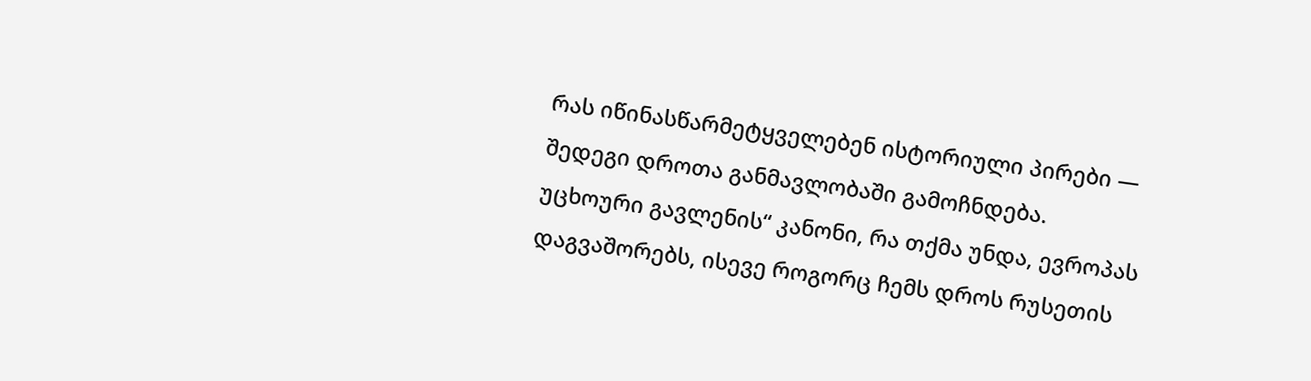რას იწინასწარმეტყველებენ ისტორიული პირები — შედეგი დროთა განმავლობაში გამოჩნდება.
უცხოური გავლენის“ კანონი, რა თქმა უნდა, ევროპას დაგვაშორებს, ისევე როგორც ჩემს დროს რუსეთის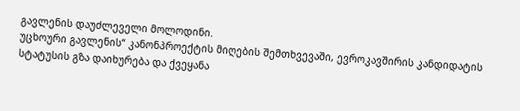გავლენის დაუძლეველი მოლოდინი.
უცხოური გავლენის“ კანონპროექტის მიღების შემთხვევაში, ევროკავშირის კანდიდატის სტატუსის გზა დაიხურება და ქვეყანა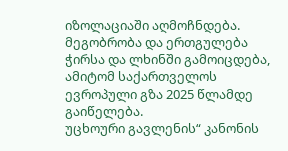იზოლაციაში აღმოჩნდება.
მეგობრობა და ერთგულება ჭირსა და ლხინში გამოიცდება, ამიტომ საქართველოს ევროპული გზა 2025 წლამდე გაიწელება.
უცხოური გავლენის“ კანონის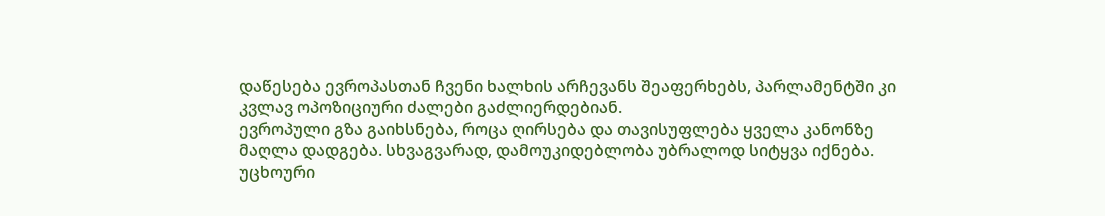დაწესება ევროპასთან ჩვენი ხალხის არჩევანს შეაფერხებს, პარლამენტში კი კვლავ ოპოზიციური ძალები გაძლიერდებიან.
ევროპული გზა გაიხსნება, როცა ღირსება და თავისუფლება ყველა კანონზე მაღლა დადგება. სხვაგვარად, დამოუკიდებლობა უბრალოდ სიტყვა იქნება.
უცხოური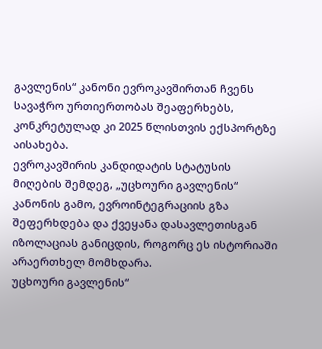გავლენის“ კანონი ევროკავშირთან ჩვენს სავაჭრო ურთიერთობას შეაფერხებს, კონკრეტულად კი 2025 წლისთვის ექსპორტზე აისახება.
ევროკავშირის კანდიდატის სტატუსის მიღების შემდეგ, „უცხოური გავლენის“ კანონის გამო, ევროინტეგრაციის გზა შეფერხდება და ქვეყანა დასავლეთისგან იზოლაციას განიცდის, როგორც ეს ისტორიაში არაერთხელ მომხდარა.
უცხოური გავლენის“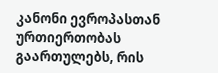კანონი ევროპასთან ურთიერთობას გაართულებს, რის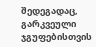შედეგადაც, გარკვეული ჯგუფებისთვის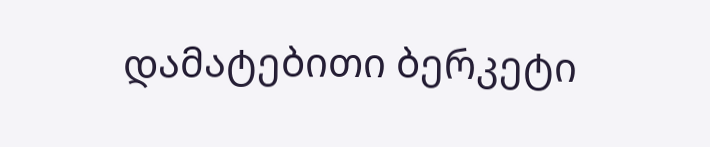დამატებითი ბერკეტი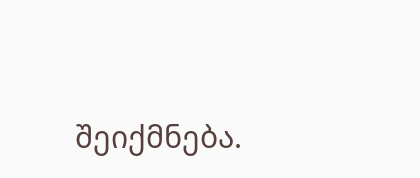შეიქმნება.